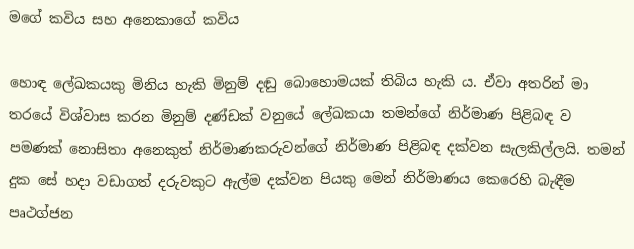මගේ කවිය සහ අනෙකාගේ කවිය

හොඳ ලේඛකයකු මිනිය හැකි මිනුම් දඬු බොහොමයක් තිබිය හැකි ය. ඒවා අතරින් මා තරයේ විශ්වාස කරන මිනුම් දණ්ඩක් වනුයේ ලේඛකයා තමන්ගේ නිර්මාණ පිළිබඳ ව පමණක් නොසිතා අනෙකුත් නිර්මාණකරුවන්ගේ නිර්මාණ පිළිබඳ දක්වන සැලකිල්ලයි. තමන් දුක සේ හදා වඩාගත් දරුවකුට ඇල්ම දක්වන පියකු මෙන් නිර්මාණය කෙරෙහි බැඳීම පෘථග්ජන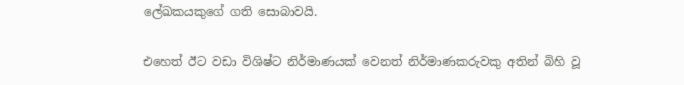ලේඛකයකුගේ ගති සොබාවයි.

එහෙත් ඊට වඩා විශිෂ්ට නිර්මාණයක් වෙනත් නිර්මාණකරුවකු අතින් බිහි වූ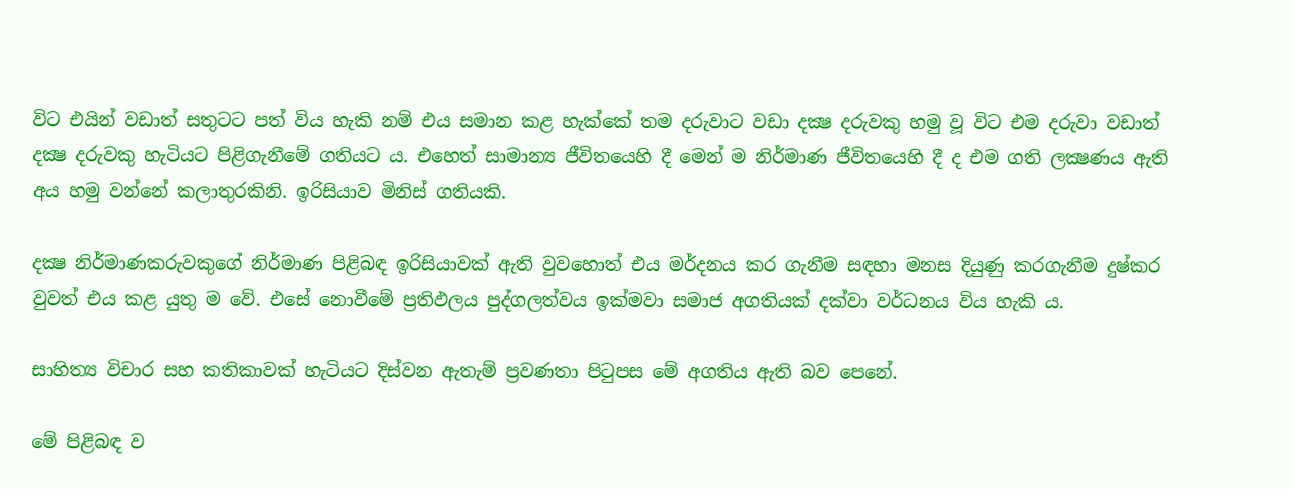විට එයින් වඩාත් සතුටට පත් විය හැකි නම් එය සමාන කළ හැක්කේ තම දරුවාට වඩා දක්‍ෂ දරුවකු හමු වූ විට එම දරුවා වඩාත් දක්‍ෂ දරුවකු හැටියට පිළිගැනීමේ ගතියට ය. එහෙත් සාමාන්‍ය ජීවිතයෙහි දී මෙන් ම නිර්මාණ ජීවිතයෙහි දී ද එම ගති ලක්‍ෂණය ඇති අය හමු වන්නේ කලාතුරකිනි. ඉරිසියාව මිනිස් ගතියකි.

දක්‍ෂ නිර්මාණකරුවකුගේ නිර්මාණ පිළිබඳ ඉරිසියාවක් ඇති වුවහොත් එය මර්දනය කර ගැනීම සඳහා මනස දියුණු කරගැනීම දුෂ්කර වුවත් එය කළ යුතු ම වේ. එසේ නොවීමේ ප්‍රතිඵලය පුද්ගලත්වය ඉක්මවා සමාජ අගතියක් දක්වා වර්ධනය විය හැකි ය.

සාහිත්‍ය විචාර සහ කතිකාවක් හැටියට දිස්වන ඇතැම් ප්‍රවණතා පිටුපස මේ අගතිය ඇති බව පෙනේ.

මේ පිළිබඳ ව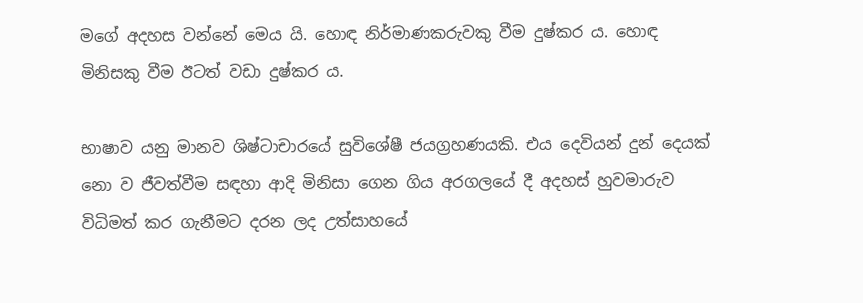මගේ අදහස වන්නේ මෙය යි. හොඳ නිර්මාණකරුවකු වීම දුෂ්කර ය. හොඳ මිනිසකු වීම ඊටත් වඩා දුෂ්කර ය.

භාෂාව යනු මානව ශිෂ්ටාචාරයේ සුවිශේෂී ජයග්‍රහණයකි. එය දෙවියන් දුන් දෙයක් නො ව ජීවත්වීම සඳහා ආදි මිනිසා ගෙන ගිය අරගලයේ දී අදහස් හුවමාරුව විධිමත් කර ගැනීමට දරන ලද උත්සාහයේ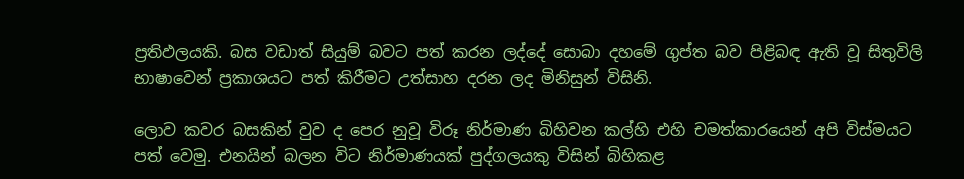ප්‍රතිඵලයකි. බස වඩාත් සියුම් බවට පත් කරන ලද්දේ සොබා දහමේ ගුප්ත බව පිළිබඳ ඇති වූ සිතුවිලි භාෂාවෙන් ප්‍රකාශයට පත් කිරීමට උත්සාහ දරන ලද මිනිසුන් විසිනි.

ලොව කවර බසකින් වුව ද පෙර නුවූ විරූ නිර්මාණ බිහිවන කල්හි එහි චමත්කාරයෙන් අපි විස්මයට පත් වෙමු. එනයින් බලන විට නිර්මාණයක් පුද්ගලයකු විසින් බිහිකළ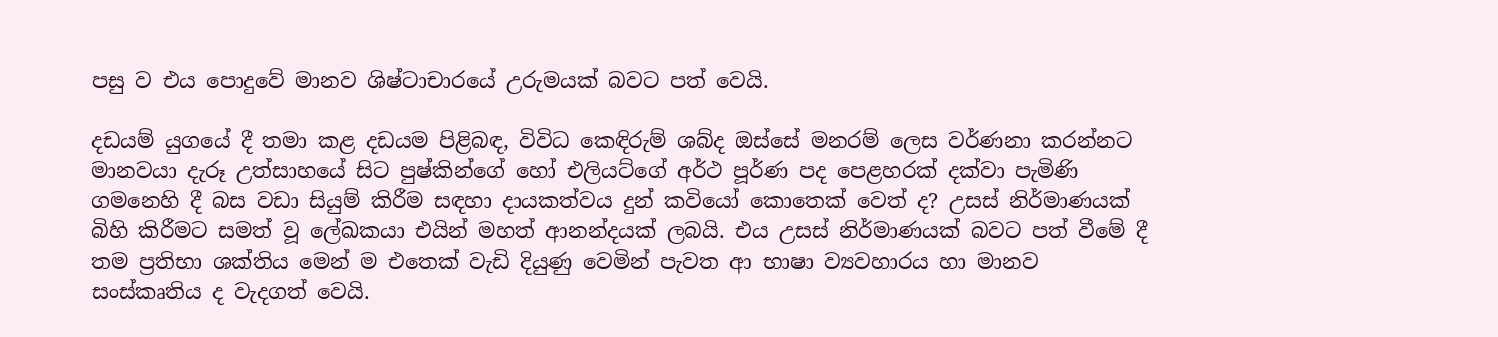පසු ව එය පොදුවේ මානව ශිෂ්ටාචාරයේ උරුමයක් බවට පත් වෙයි.

දඩයම් යුගයේ දී තමා කළ දඩයම පිළිබඳ, විවිධ කෙඳිරුම් ශබ්ද ඔස්සේ මනරම් ලෙස වර්ණනා කරන්නට මානවයා දැරූ උත්සාහයේ සිට පුෂ්කින්ගේ හෝ එලියට්ගේ අර්ථ පූර්ණ පද පෙළහරක් දක්වා පැමිණි ගමනෙහි දී බස වඩා සියුම් කිරීම සඳහා දායකත්වය දුන් කවියෝ කොතෙක් වෙත් ද? උසස් නිර්මාණයක් බිහි කිරීමට සමත් වූ ලේඛකයා එයින් මහත් ආනන්දයක් ලබයි. එය උසස් නිර්මාණයක් බවට පත් වීමේ දී තම ප්‍රතිභා ශක්තිය මෙන් ම එතෙක් වැඩි දියුණු වෙමින් පැවත ආ භාෂා ව්‍යවහාරය හා මානව සංස්කෘතිය ද වැදගත් වෙයි.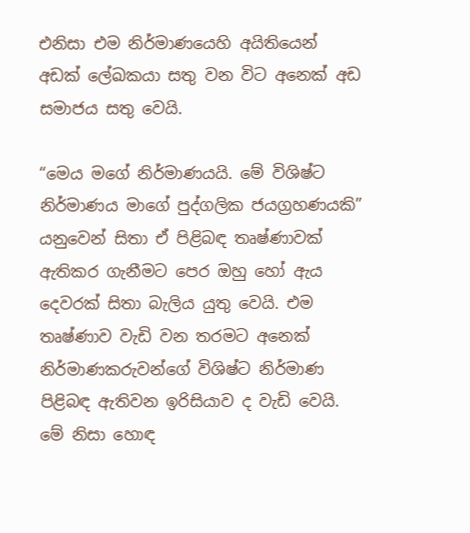එනිසා එම නිර්මාණයෙහි අයිතියෙන් අඩක් ලේඛකයා සතු වන විට අනෙක් අඩ සමාජය සතු වෙයි.

“මෙය මගේ නිර්මාණයයි. මේ විශිෂ්ට නිර්මාණය මාගේ පුද්ගලික ජයග්‍රහණයකි” යනුවෙන් සිතා ඒ පිළිබඳ තෘෂ්ණාවක් ඇතිකර ගැනීමට පෙර ඔහු හෝ ඇය දෙවරක් සිතා බැලිය යුතු වෙයි. එම තෘෂ්ණාව වැඩි වන තරමට අනෙක් නිර්මාණකරුවන්ගේ විශිෂ්ට නිර්මාණ පිළිබඳ ඇතිවන ඉරිසියාව ද වැඩි වෙයි. මේ නිසා හොඳ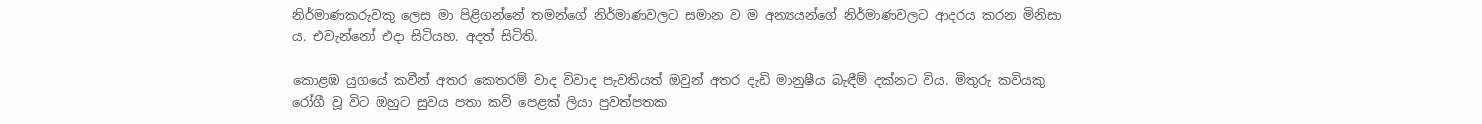නිර්මාණකරුවකු ලෙස මා පිළිගන්නේ තමන්ගේ නිර්මාණවලට සමාන ව ම අන්‍යයන්ගේ නිර්මාණවලට ආදරය කරන මිනිසා ය. එවැන්නෝ එදා සිටියහ. අදත් සිටිති.

කොළඹ යුගයේ කවීන් අතර කෙතරම් වාද විවාද පැවතියත් ඔවුන් අතර දැඩි මානුෂීය බැඳීම් දක්නට විය. මිතුරු කවියකු රෝගී වූ විට ඔහුට සුවය පතා කවි පෙළක් ලියා පුවත්පතක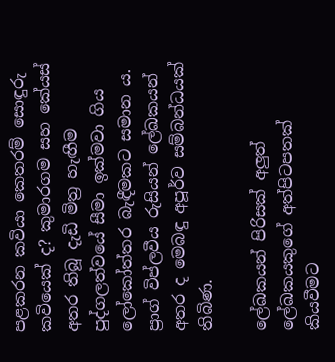පළකරන කවියා කෙතරම් සොඳුරු කවියෙක් ද? කුමාරගම සහ කේයස් අතර තිබූ දැඩි මිත්‍ර හැඟීම පුද්ගලත්වයේ සීමා ඉක්මවා ගිය ලෝකෝත්තර බැඳීමකට සමාන ය. ප්‍රාග් විප්ලවීය රුසියන් ලේඛකයන් අතර ද මෙබඳු අපූර්ව සම්බන්ධයක් තිබිණ.

ලේඛකයන් පිරිසක් අලුත් ලේඛකයකුගේ අත්පිටපතක් කියවීමට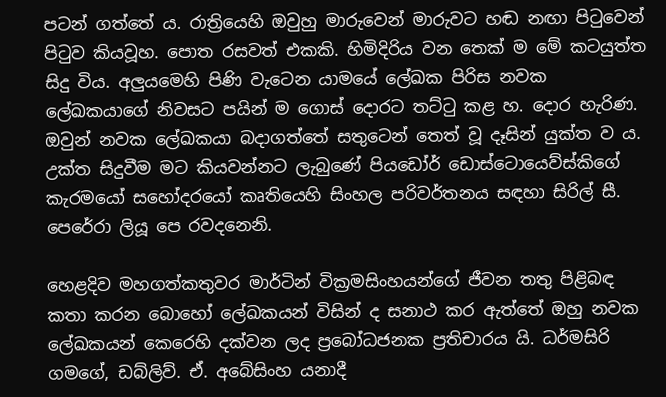පටන් ගත්තේ ය. රාත්‍රියෙහි ඔවුහු මාරුවෙන් මාරුවට හඬ නඟා පිටුවෙන් පිටුව කියවූහ. පොත රසවත් එකකි. හිමිදිරිය වන තෙක් ම මේ කටයුත්ත සිදු විය. අලුයමෙහි පිණි වැටෙන යාමයේ ලේඛක පිරිස නවක ලේඛකයාගේ නිවසට පයින් ම ගොස් දොරට තට්ටු කළ හ. දොර හැරිණ. ඔවුන් නවක ලේඛකයා බදාගත්තේ සතුටෙන් තෙත් වූ දෑසින් යුක්ත ව ය. උක්ත සිදුවීම මට කියවන්නට ලැබුණේ පියඩෝර් ඩොස්ටොයෙව්ස්කිගේ කැරමයෝ සහෝදරයෝ කෘතියෙහි සිංහල පරිවර්තනය සඳහා සිරිල් සී. පෙරේරා ලියූ පෙ රවදනෙනි.

හෙළදිව මහගත්කතුවර මාර්ටින් වික්‍රමසිංහයන්ගේ ජීවන තතු පිළිබඳ කතා කරන බොහෝ ලේඛකයන් විසින් ද සනාථ කර ඇත්තේ ඔහු නවක ලේඛකයන් කෙරෙහි දක්වන ලද ප්‍රබෝධජනක ප්‍රතිචාරය යි. ධර්මසිරි ගමගේ, ඩබ්ලිව්. ඒ. අබේසිංහ යනාදී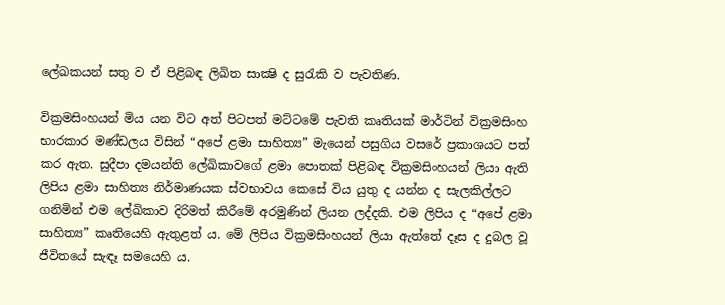ලේඛකයන් සතු ව ඒ පිළිබඳ ලිඛිත සාක්‍ෂි ද සුරැකි ව පැවතිණ.

වික්‍රමසිංහයන් මිය යන විට අත් පිටපත් මට්ටමේ පැවති කෘතියක් මාර්ටින් වික්‍රමසිංහ භාරකාර මණ්ඩලය විසින් “අපේ ළමා සාහිත්‍ය” මැයෙන් පසුගිය වසරේ ප්‍රකාශයට පත් කර ඇත. සුදීපා දමයන්ති ලේඛිකාවගේ ළමා පොතක් පිළිබඳ වික්‍රමසිංහයන් ලියා ඇති ලිපිය ළමා සාහිත්‍ය නිර්මාණයක ස්වභාවය කෙසේ විය යුතු ද යන්න ද සැලකිල්ලට ගනිමින් එම ලේඛිකාව දිරිමත් කිරීමේ අරමුණින් ලියන ලද්දකි. එම ලිපිය ද “අපේ ළමා සාහිත්‍ය” කෘතියෙහි ඇතුළත් ය. මේ ලිපිය වික්‍රමසිංහයන් ලියා ඇත්තේ දෑස ද දුබල වූ ජීවිතයේ සැඳෑ සමයෙහි ය.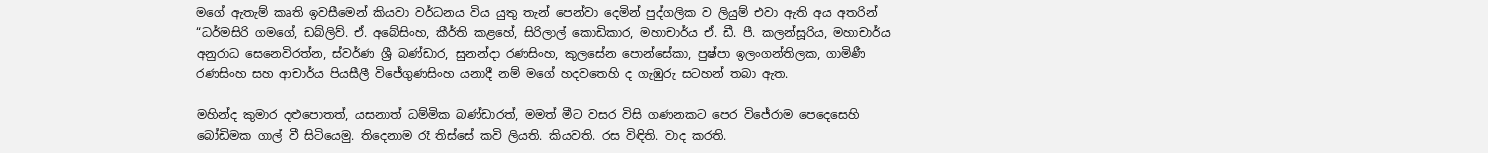මගේ ඇතැම් කෘති ඉවසීමෙන් කියවා වර්ධනය විය යුතු තැන් පෙන්වා දෙමින් පුද්ගලික ව ලියුම් එවා ඇති අය අතරින් “ධර්මසිරි ගමගේ, ඩබ්ලිව්. ඒ. අබේසිංහ, කීර්ති කළහේ, සිරිලාල් කොඩිකාර, මහාචාර්ය ඒ. ඩී. පී. කලන්සූරිය, මහාචාර්ය අනුරාධ සෙනෙවිරත්න, ස්වර්ණ ශ්‍රී බණ්ඩාර, සුනන්දා රණසිංහ, කුලසේන පොන්සේකා, පුෂ්පා ඉලංගන්තිලක, ගාමිණී රණසිංහ සහ ආචාර්ය පියසීලී විජේගුණසිංහ යනාදී නම් මගේ හදවතෙහි ද ගැඹුරු සටහන් තබා ඇත.

මහින්ද කුමාර දළුපොතත්, යසනාත් ධම්මික බණ්ඩාරත්, මමත් මීට වසර විසි ගණනකට පෙර විජේරාම පෙදෙසෙහි බෝඩිමක ගාල් වී සිටියෙමු. තිදෙනාම රෑ තිස්සේ කවි ලියති. කියවති. රස විඳිති. වාද කරති.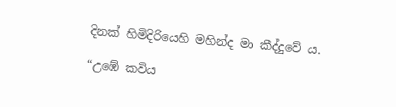දිනක් හිමිදිරියෙහි මහින්ද මා කීද්දුවේ ය.

“උඹේ කවිය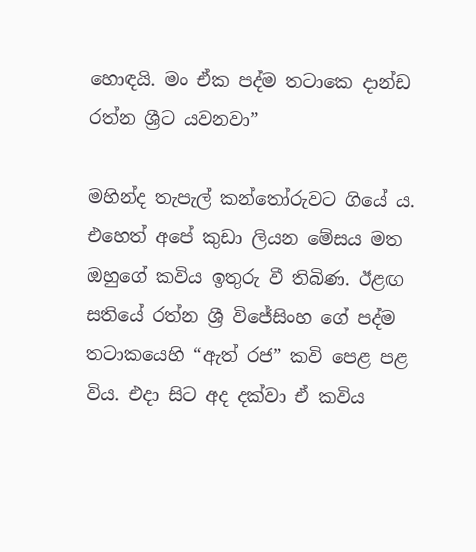හොඳයි. මං ඒක පද්ම තටාකෙ දාන්ඩ රත්න ශ්‍රීට යවනවා”

මහින්ද තැපැල් කන්තෝරුවට ගියේ ය. එහෙත් අපේ කුඩා ලියන මේසය මත ඔහුගේ කවිය ඉතුරු වී තිබිණ. ඊළඟ සතියේ රත්න ශ්‍රී විජේසිංහ ගේ පද්ම තටාකයෙහි “ඇත් රජ” කවි පෙළ පළ විය. එදා සිට අද දක්වා ඒ කවිය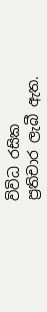විවිධ රසික ප්‍රතිචාර ලැබී ඇත.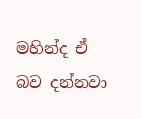මහින්ද ඒ බව දන්නවා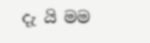දැ යි මම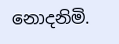නොදනිමි.